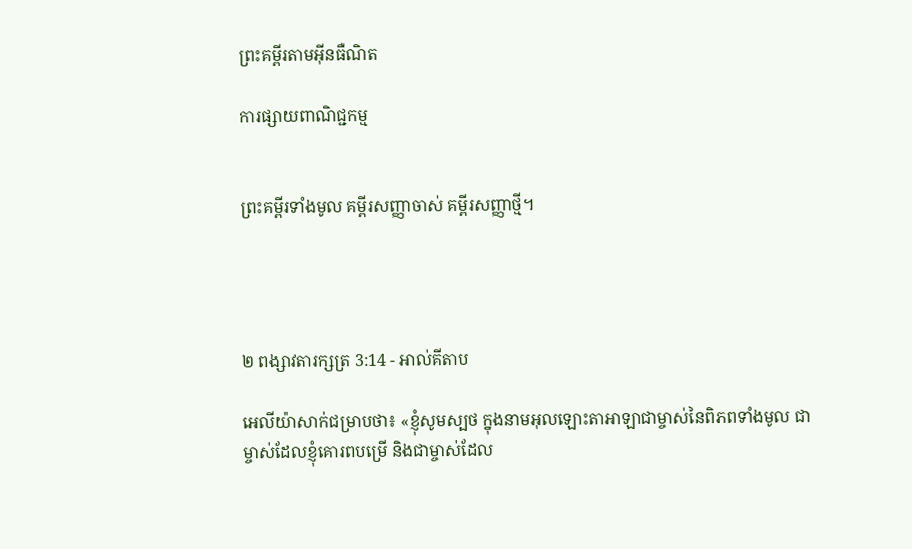ព្រះគម្ពីរតាមអ៊ីនធឺណិត

ការផ្សាយពាណិជ្ជកម្ម


ព្រះគម្ពីរទាំងមូល គម្ពីរសញ្ញាចាស់ គម្ពីរសញ្ញាថ្មី។




២ ពង្សាវ‌តារ‌ក្សត្រ 3:14 - អាល់គីតាប

អេលី‌យ៉ាសាក់ជម្រាបថា៖ «ខ្ញុំសូមស្បថ ក្នុងនាមអុលឡោះ‌តាអាឡាជាម្ចាស់នៃពិភពទាំងមូល ជាម្ចាស់ដែលខ្ញុំគោរពបម្រើ និងជាម្ចាស់ដែល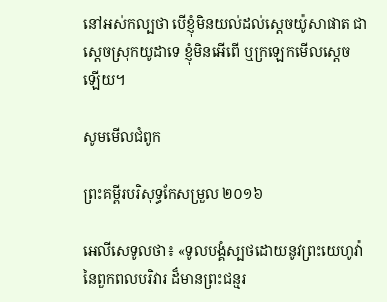នៅអស់‌កល្បថា បើខ្ញុំមិនយល់ដល់ស្តេចយ៉ូសា‌ផាត ជាស្តេចស្រុកយូដាទេ ខ្ញុំមិនអើពើ ឬក្រឡេកមើលស្តេចឡើយ។

សូមមើលជំពូក

ព្រះគម្ពីរបរិសុទ្ធកែសម្រួល ២០១៦

អេលី‌សេទូលថា៖ «ទូល‌បង្គំស្បថដោយនូវព្រះ‌យេហូវ៉ានៃពួកពលបរិវារ ដ៏មានព្រះ‌ជន្មរ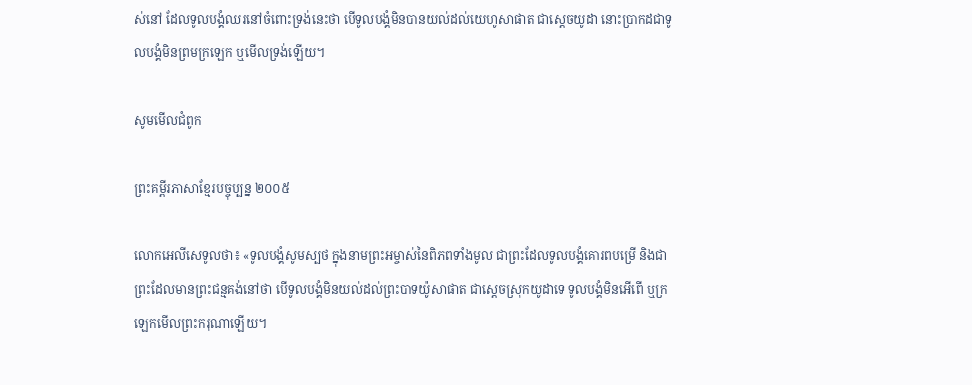ស់នៅ ដែលទូល‌បង្គំឈរនៅចំពោះទ្រង់នេះថា បើទូល‌បង្គំមិនបានយល់ដល់យេ‌ហូសា‌ផាត ជាស្តេចយូដា នោះប្រាកដជាទូល‌បង្គំមិនព្រមក្រឡេក ឬមើលទ្រង់ឡើយ។

សូមមើលជំពូក

ព្រះគម្ពីរភាសាខ្មែរបច្ចុប្បន្ន ២០០៥

លោកអេលីសេទូលថា៖ «ទូលបង្គំសូមស្បថ ក្នុងនាមព្រះ‌អម្ចាស់នៃពិភពទាំងមូល ជាព្រះដែលទូលបង្គំគោរពបម្រើ និងជាព្រះដែលមានព្រះ‌ជន្មគង់នៅថា បើទូលបង្គំមិនយល់ដល់ព្រះ‌បាទយ៉ូសា‌ផាត ជាស្ដេចស្រុកយូដាទេ ទូលបង្គំមិនអើពើ ឬក្រឡេកមើលព្រះ‌ករុណាឡើយ។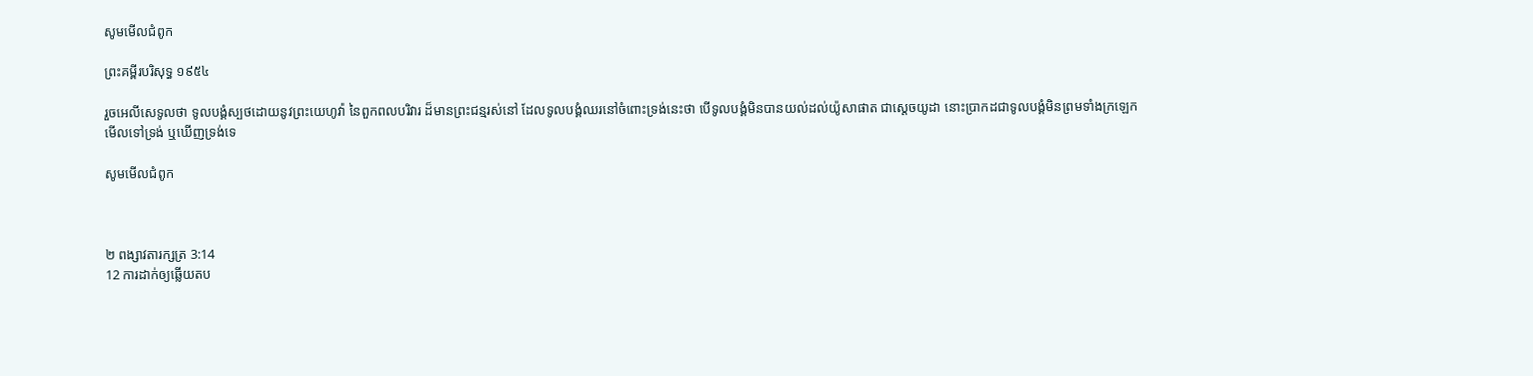សូមមើលជំពូក

ព្រះគម្ពីរបរិសុទ្ធ ១៩៥៤

រួចអេលី‌សេទូលថា ទូលបង្គំស្បថដោយនូវព្រះ‌យេហូវ៉ា នៃពួកពលបរិវារ ដ៏មានព្រះ‌ជន្មរស់នៅ ដែលទូលបង្គំឈរនៅចំពោះទ្រង់នេះថា បើទូលបង្គំមិនបានយល់ដល់យ៉ូសា‌ផាត ជាស្តេចយូដា នោះប្រាកដជាទូលបង្គំមិនព្រមទាំងក្រឡេកមើលទៅទ្រង់ ឬឃើញទ្រង់ទេ

សូមមើលជំពូក



២ ពង្សាវ‌តារ‌ក្សត្រ 3:14
12 ការដាក់ឲ្យឆ្លើយតប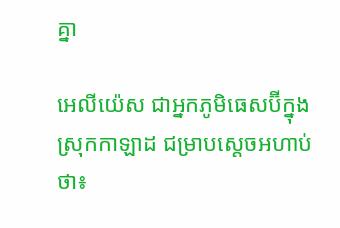គ្នា

អេលី‌យ៉េស ជាអ្នកភូមិធេស‌ប៊ីក្នុងស្រុកកាឡាដ ជម្រាបស្តេចអហាប់ថា៖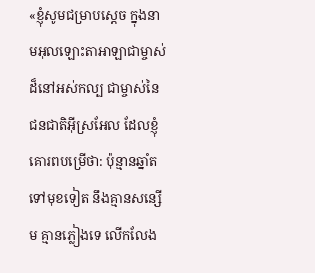«ខ្ញុំសូមជម្រាបស្តេច ក្នុងនាមអុលឡោះ‌តាអាឡាជាម្ចាស់ដ៏នៅអស់‌កល្ប ជាម្ចាស់នៃជន‌ជាតិអ៊ីស្រ‌អែល ដែលខ្ញុំគោរពបម្រើថា: ប៉ុន្មានឆ្នាំតទៅមុខទៀត នឹងគ្មានសន្សើម គ្មានភ្លៀងទេ លើក‌លែង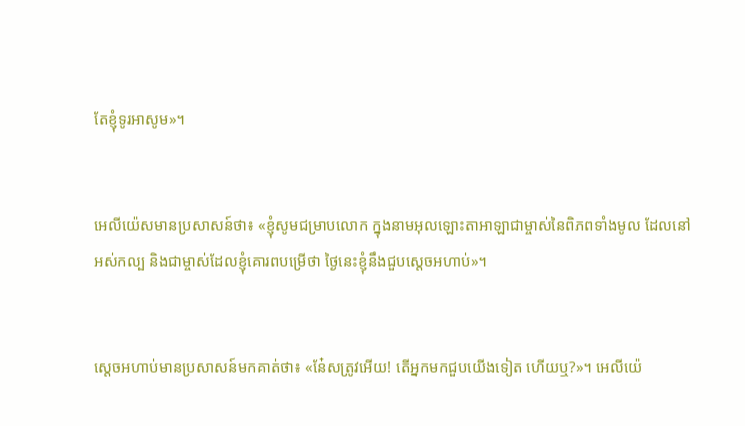តែខ្ញុំទូរអាសូម»។


អេលី‌យ៉េសមានប្រសាសន៍ថា៖ «ខ្ញុំសូមជម្រាបលោក ក្នុងនាមអុលឡោះ‌តាអាឡាជាម្ចាស់នៃពិភពទាំងមូល ដែលនៅអស់‌កល្ប និងជាម្ចាស់ដែលខ្ញុំគោរពបម្រើថា ថ្ងៃនេះខ្ញុំនឹងជួបស្តេចអហាប់»។


ស្តេចអហាប់មានប្រសាសន៍មកគាត់ថា៖ «នែ៎សត្រូវអើយ! តើអ្នកមកជួបយើងទៀត ហើយឬ?»។ អេលី‌យ៉េ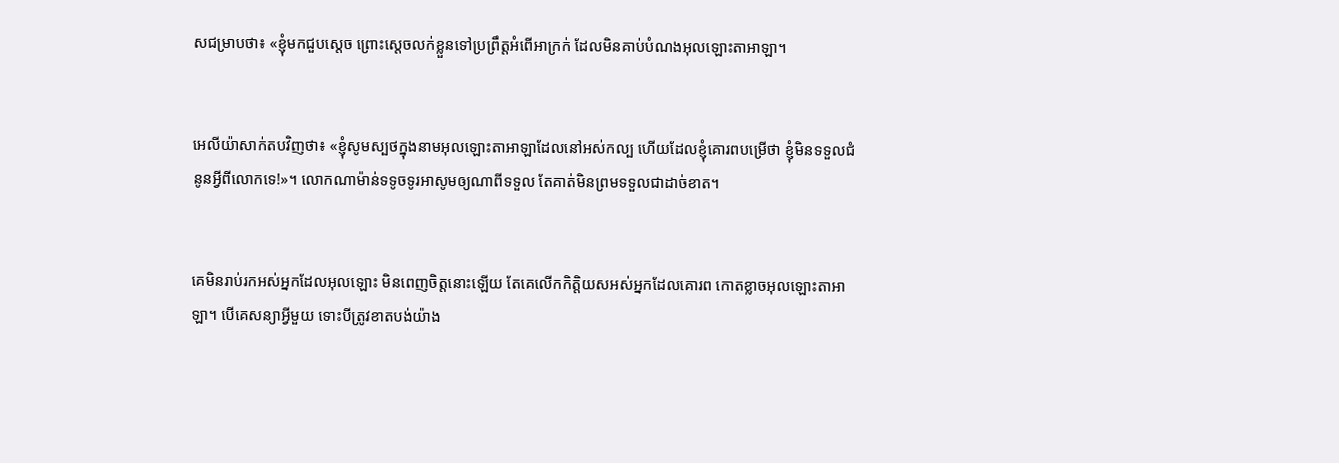សជម្រាបថា៖ «ខ្ញុំមកជួបស្តេច ព្រោះស្តេចលក់ខ្លួនទៅប្រព្រឹត្តអំពើអាក្រក់ ដែលមិនគាប់បំណងអុលឡោះ‌តាអាឡា។


អេលី‌យ៉ាសាក់តបវិញថា៖ «ខ្ញុំសូមស្បថក្នុងនាមអុលឡោះ‌តាអាឡាដែលនៅអស់‌កល្ប ហើយដែលខ្ញុំគោរពបម្រើថា ខ្ញុំមិនទទួលជំនូនអ្វីពីលោកទេ!»។ លោកណាម៉ាន់ទទូចទូរអាសូមឲ្យណាពីទទួល តែគាត់មិនព្រមទទួលជាដាច់ខាត។


គេមិនរាប់រកអស់អ្នកដែលអុលឡោះ មិនពេញចិត្តនោះឡើយ តែគេលើកកិត្តិយសអស់អ្នកដែលគោរព កោតខ្លាចអុលឡោះ‌តាអាឡា។ បើគេសន្យាអ្វីមួយ ទោះបីត្រូវខាតបង់យ៉ាង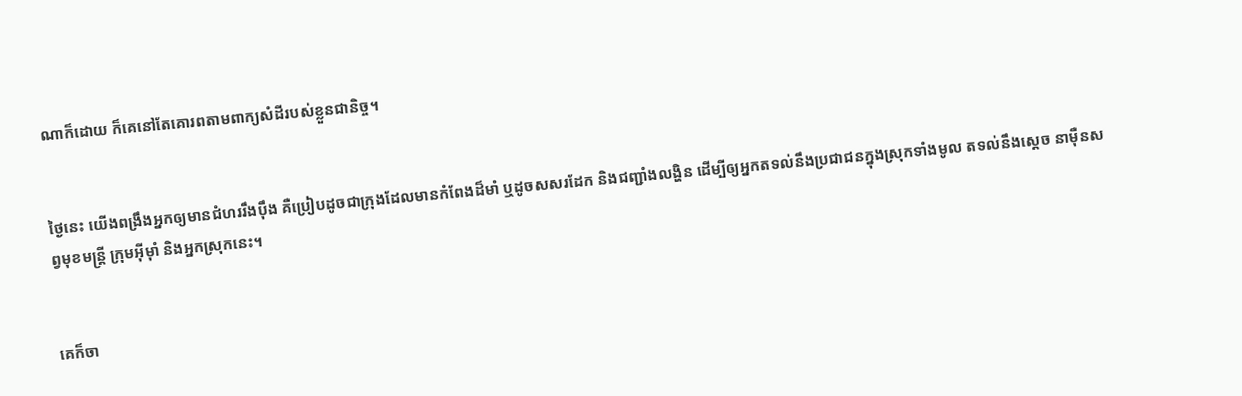ណាក៏ដោយ ក៏គេនៅតែគោរពតាមពាក្យសំដីរបស់ខ្លួនជា‌និច្ច។


ថ្ងៃនេះ យើងពង្រឹងអ្នកឲ្យមានជំហររឹង‌ប៉ឹង គឺប្រៀបដូចជាក្រុងដែលមានកំពែងដ៏មាំ ឬដូចសសរដែក និងជញ្ជាំងលង្ហិន ដើម្បីឲ្យអ្នកតទល់នឹងប្រជា‌ជនក្នុងស្រុកទាំងមូល តទល់នឹងស្ដេច នាម៉ឺនសព្វមុខមន្ត្រី ក្រុមអ៊ីមុាំ និងអ្នកស្រុកនេះ។


គេក៏ចា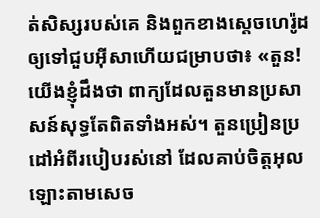ត់សិស្សរបស់គេ និងពួកខាងស្ដេចហេរ៉ូដ ឲ្យទៅជួបអ៊ីសាហើយជម្រាបថា៖ «តួន! យើងខ្ញុំដឹងថា ពាក្យដែលតួនមានប្រសាសន៍សុទ្ធតែពិតទាំងអស់។ តួនប្រៀន‌ប្រដៅអំពីរបៀបរស់នៅ ដែលគាប់ចិត្តអុលឡោះតាមសេច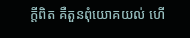ក្ដីពិត គឺតួនពុំយោគយល់ ហើ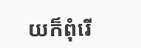យក៏ពុំរើ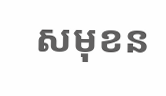សមុខន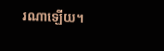រណាឡើយ។